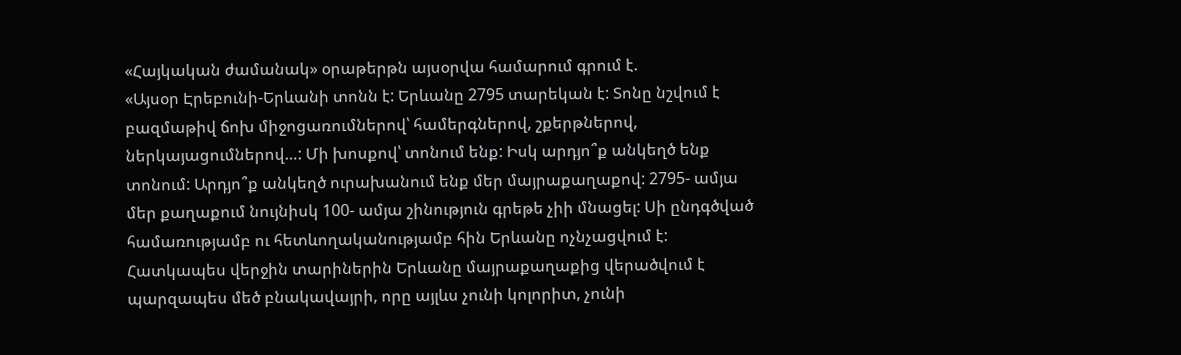«Հայկական ժամանակ» օրաթերթն այսօրվա համարում գրում է.
«Այսօր Էրեբունի-Երևանի տոնն է: Երևանը 2795 տարեկան է: Տոնը նշվում է բազմաթիվ ճոխ միջոցառումներով՝ համերգներով, շքերթներով, ներկայացումներով…: Մի խոսքով՝ տոնում ենք: Իսկ արդյո՞ք անկեղծ ենք տոնում: Արդյո՞ք անկեղծ ուրախանում ենք մեր մայրաքաղաքով: 2795- ամյա մեր քաղաքում նույնիսկ 100- ամյա շինություն գրեթե չիի մնացել: Սի ընդգծված համառությամբ ու հետևողականությամբ հին Երևանը ոչնչացվում է: Հատկապես վերջին տարիներին Երևանը մայրաքաղաքից վերածվում է պարզապես մեծ բնակավայրի, որը այլևս չունի կոլորիտ, չունի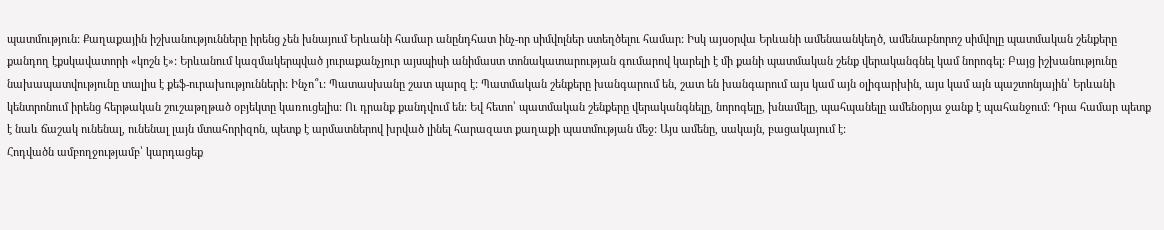պատմություն: Քաղաքային իշխանությունները իրենց չեն խնայում Երևանի համար անընդհատ ինչ-որ սիմվոլներ ստեղծելու համար: Իսկ այսօրվա Երևանի ամենաանկեղծ, ամենաբնորոշ սիմվոլը պատմական շենքերը քանդող էքսկավատորի «կոշն է»: Երևանում կազմակերպված յուրաքանչյուր այսպիսի անիմաստ տոնակատարության գումարով կարելի է մի քանի պատմական շենք վերականգնել կամ նորոգել: Բայց իշխանությունը նախապատվությունը տալիս է քեֆ-ուրախությունների: Ինչո՞ւ: Պատասխանը շատ պարզ է: Պատմական շենքերը խանգարում են, շատ են խանգարում այս կամ այն օլիգարխին, այս կամ այն պաշտոնյային՝ Երևանի կենտրոնում իրենց հերթական շուշաթղթած օբյեկտը կառուցելիս: Ու դրանք քանդվում են: Եվ հետո՝ պատմական շենքերը վերականգնելը, նորոգելը, խնամելը, պահպանելը ամենօրյա ջանք է պահանջում: Դրա համար պետք է նաև ճաշակ ունենալ, ունենալ լայն մտահորիզոն, պետք է արմատներով խրված լինել հարազատ քաղաքի պատմության մեջ: Այս ամենը, սակայն, բացակայում է:
Հոդվածն ամբողջությամբ՝ կարդացեք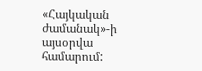«Հայկական ժամանակ»-ի այսօրվա համարում: